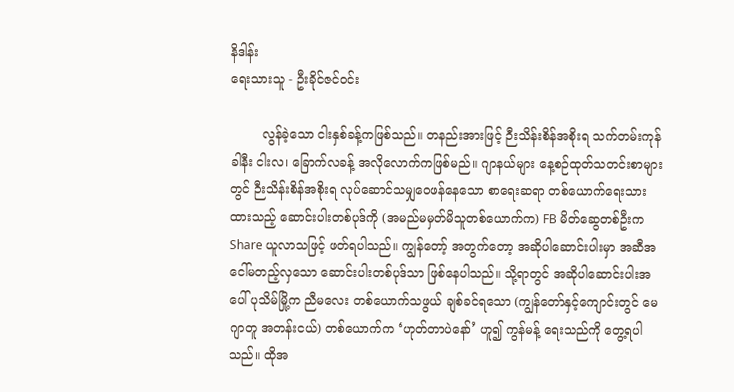နိဒါန်း                                                                                                                                           ရေးသားသူ - ဦးခိုင်ဇင်ဝင်း

        လွန်ခဲ့သော ငါးနှစ်ခန့်ကဖြစ်သည်။ တနည်းအားဖြင့် ဉီးသိန်းစိန်အစိုးရ သက်တမ်းကုန်ခါနီး ငါးလ၊ ခြောက်လခန့် အလိုလောက်ကဖြစ်မည်။ ဂျာနယ်များ နေ့စဉ်ထုတ်သတင်းစာများတွင် ဉီးသိန်းစိန်အစိုးရ လုပ်ဆောင်သမျှဝေဖန်နေသော စာရေးဆရာ တစ်ယောက်ရေးသားထားသည့် ဆောင်းပါးတစ်ပုဒ်ကို (အမည်မမှတ်မိသူတစ်ယောက်က) FB မိတ်ဆွေတစ်ဦးက Share ယူလာသဖြင့် ဖတ်ရပါသည်။ ကျွန်တော့် အတွက်တော့ အဆိုပါဆောင်းပါးမှာ အဆီအငေါ်မတည့်လှသော ဆောင်းပါးတစ်ပုဒ်သာ ဖြစ်နေပါသည်။ သို့ရာတွင် အဆိုပါဆောင်းပါးအပေါ် ပုသိမ်မြို့က ညီမလေး တစ်ယောက်သဖွယ် ချစ်ခင်ရသော (ကျွန်တော်နှင့်ကျောင်းတွင် မေဂျာတူ အတန်းငယ်) တစ်ယောက်က ‘ဟုတ်တာပဲနော်’ ဟူ၍ ကွန်မန့် ရေးသည်ကို တွေ့ရပါသည်။ ထိုအ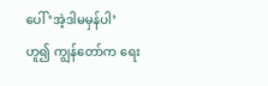ပေါ် ‘အဲ့ဒါမမှန်ပါ’ ဟူ၍ ကျွန်တော်က ရေး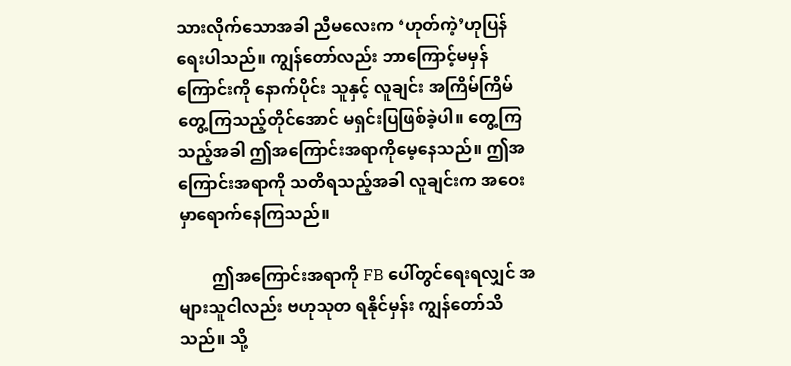သားလိုက်သောအခါ ညီမလေးက ‘ဟုတ်ကဲ့’ဟုပြန်ရေးပါသည်။ ကျွန်တော်လည်း ဘာကြောင့်မမှန်ကြောင်းကို နောက်ပိုင်း သူနှင့် လူချင်း အကြိမ်ကြိမ် တွေ့ကြသည့်တိုင်အောင် မရှင်းပြဖြစ်ခဲ့ပါ။ တွေ့ကြသည့်အခါ ဤအကြောင်းအရာကိုမေ့နေသည်။ ဤအကြောင်းအရာကို သတိရသည့်အခါ လူချင်းက အဝေးမှာရောက်နေကြသည်။

        ဤအကြောင်းအရာကို FB ပေါ်တွင်ရေးရလျှင် အများသူငါလည်း ဗဟုသုတ ရနိုင်မှန်း ကျွန်တော်သိသည်။ သို့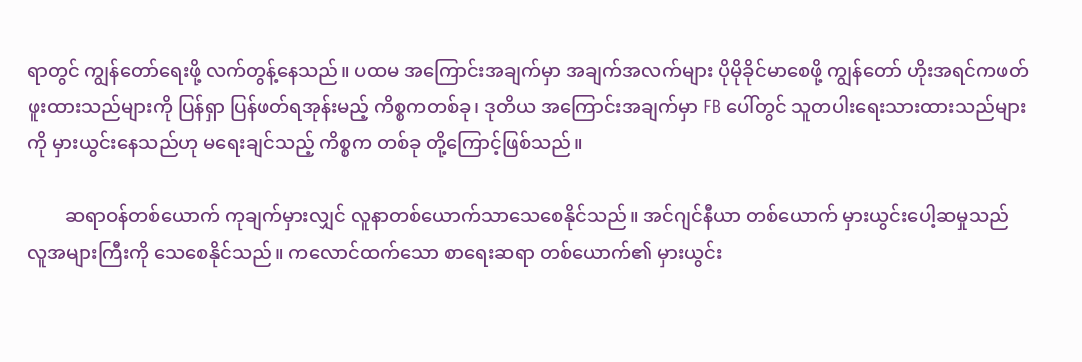ရာတွင် ကျွန်တော်ရေးဖို့ လက်တွန့်နေသည်။ ပထမ အကြောင်းအချက်မှာ အချက်အလက်များ ပိုမိုခိုင်မာစေဖို့ ကျွန်တော် ဟိုးအရင်ကဖတ်ဖူးထားသည်များကို ပြန်ရှာ ပြန်ဖတ်ရအုန်းမည့် ကိစ္စကတစ်ခု၊ ဒုတိယ အကြောင်းအချက်မှာ FB ပေါ်တွင် သူတပါးရေးသားထားသည်များကို မှားယွင်းနေသည်ဟု မရေးချင်သည့် ကိစ္စက တစ်ခု တို့ကြောင့်ဖြစ်သည်။

        ဆရာဝန်တစ်ယောက် ကုချက်မှားလျှင် လူနာတစ်ယောက်သာသေစေနိုင်သည်။ အင်ဂျင်နီယာ တစ်ယောက် မှားယွင်းပေါ့ဆမှုသည် လူအများကြီးကို သေစေနိုင်သည်။ ကလောင်ထက်သော စာရေးဆရာ တစ်ယောက်၏ မှားယွင်း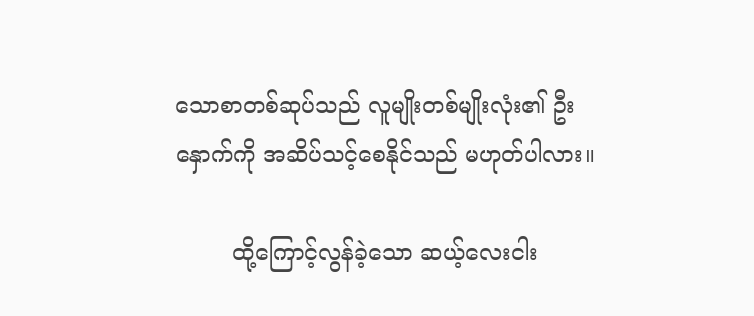သောစာတစ်ဆုပ်သည် လူမျိုးတစ်မျိုးလုံး၏ ဦးနှောက်ကို အဆိပ်သင့်စေနိုင်သည် မဟုတ်ပါလား။

        ထို့ကြောင့်လွန်ခဲ့သော ဆယ့်လေးငါး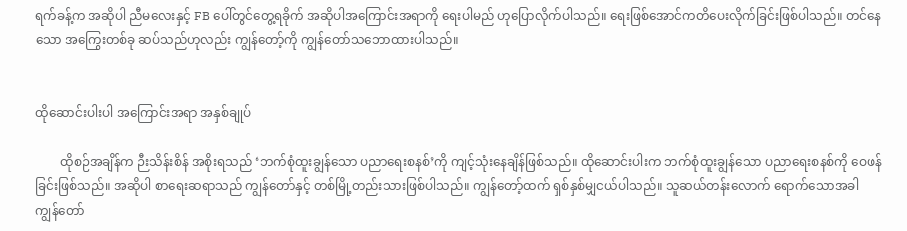ရက်ခန့်က အဆိုပါ ညီမလေးနှင့် FB ပေါ်တွင်တွေ့ရခိုက် အဆိုပါအကြောင်းအရာကို ရေးပါမည် ဟုပြောလိုက်ပါသည်။ ရေးဖြစ်အောင်ကတိပေးလိုက်ခြင်းဖြစ်ပါသည်။ တင်နေသော အကြွေးတစ်ခု ဆပ်သည်ဟုလည်း ကျွန်တော့်ကို ကျွန်တော်သဘောထားပါသည်။


ထိုဆောင်းပါးပါ အကြောင်းအရာ အနှစ်ချုပ်

        ထိုစဉ်အချိန်က ဉီးသိန်းစိန် အစိုးရသည် ‘ဘက်စုံထူးချွန်သော ပညာရေးစနစ်’ကို ကျင့်သုံးနေချိန်ဖြစ်သည်။ ထိုဆောင်းပါးက ဘက်စုံထူးချွန်သော ပညာရေးစနစ်ကို ဝေဖန်ခြင်းဖြစ်သည်။ အဆိုပါ စာရေးဆရာသည် ကျွန်တော်နှင့် တစ်မြို့တည်းသားဖြစ်ပါသည်။ ကျွန်တော့်ထက် ရှစ်နှစ်မျှငယ်ပါသည်။ သူဆယ်တန်းလောက် ရောက်သောအခါ ကျွန်တော်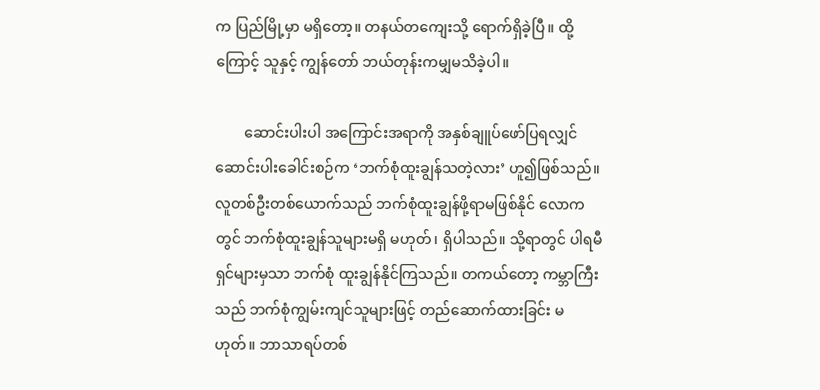က ပြည်မြို့မှာ မရှိတော့။ တနယ်တကျေးသို့ ရောက်ရှိခဲ့ပြီ။ ထို့ကြောင့် သူနှင့် ကျွန်တော် ဘယ်တုန်းကမျှမသိခဲ့ပါ။

        ဆောင်းပါးပါ အကြောင်းအရာကို အနှစ်ချူပ်ဖော်ပြရလျှင် ဆောင်းပါးခေါင်းစဉ်က ‘ဘက်စုံထူးချွန်သတဲ့လား’ ဟူ၍ဖြစ်သည်။ လူတစ်ဦးတစ်ယောက်သည် ဘက်စုံထူးချွန်ဖို့ရာမဖြစ်နိုင် လောကတွင် ဘက်စုံထူးချွန်သူများမရှိ မဟုတ်၊ ရှိပါသည်။ သို့ရာတွင် ပါရမီရှင်များမှသာ ဘက်စုံ ထူးချွန်နိုင်ကြသည်။ တကယ်တော့ ကမ္ဘာကြီးသည် ဘက်စုံကျွမ်းကျင်သူများဖြင့် တည်ဆောက်ထားခြင်း မဟုတ်။ ဘာသာရပ်တစ်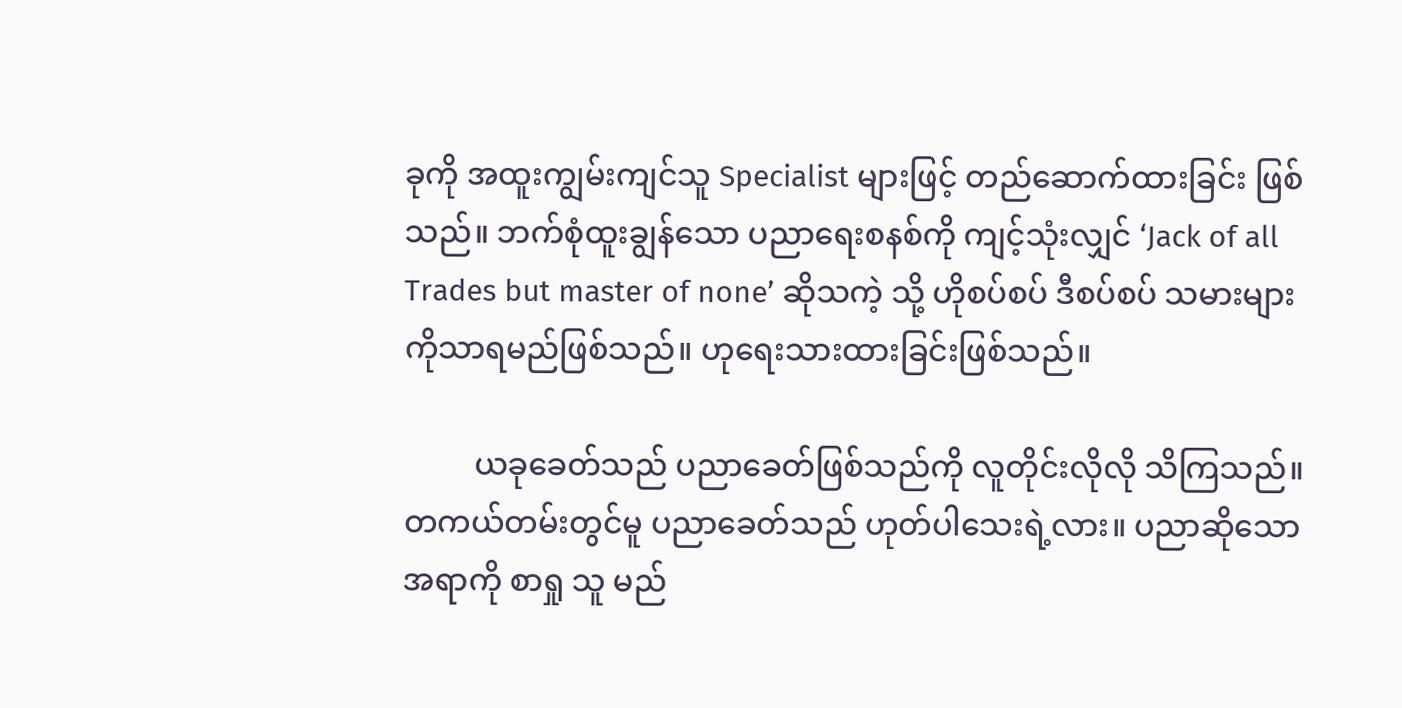ခုကို အထူးကျွမ်းကျင်သူ Specialist များဖြင့် တည်ဆောက်ထားခြင်း ဖြစ်သည်။ ဘက်စုံထူးချွန်သော ပညာရေးစနစ်ကို ကျင့်သုံးလျှင် ‘Jack of all Trades but master of none’ ဆိုသကဲ့ သို့ ဟိုစပ်စပ် ဒီစပ်စပ် သမားများကိုသာရမည်ဖြစ်သည်။ ဟုရေးသားထားခြင်းဖြစ်သည်။

         ယခုခေတ်သည် ပညာခေတ်ဖြစ်သည်ကို လူတိုင်းလိုလို သိကြသည်။ တကယ်တမ်းတွင်မူ ပညာခေတ်သည် ဟုတ်ပါသေးရဲ့လား။ ပညာဆိုသောအရာကို စာရှု သူ မည်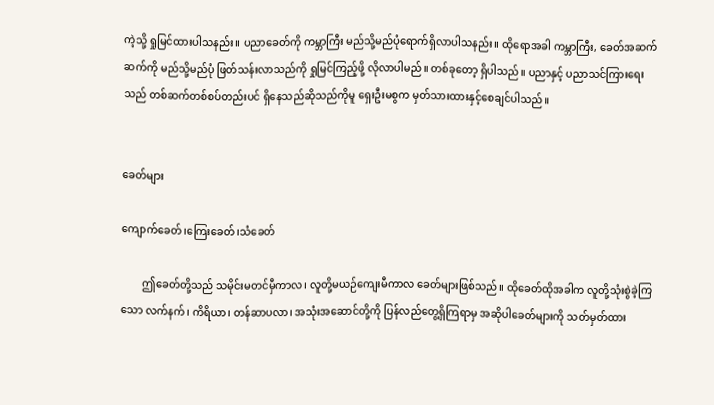ကဲ့သို့ ရှုမြင်ထားပါသနည်း။ ပညာခေတ်ကို ကမ္ဘာကြီး မည်သို့မည်ပုံရောက်ရှိလာပါသနည်း။ ထိုရောအခါ ကမ္ဘာကြီး, ခေတ်အဆက်ဆက်ကို မည်သို့မည်ပုံ ဖြတ်သန်းလာသည်ကို ရှုမြင်ကြည့်ဖို့ လိုလာပါမည်။ တစ်ခုတော့ ရှိပါသည်။ ပညာနှင့် ပညာသင်ကြားရေးသည် တစ်ဆက်တစ်စပ်တည်းပင် ရှိနေသည်ဆိုသည်ကိုမူ ရှေးဦးမစွက မှတ်သားထားနှင့်စေချင်ပါသည်။


ခေတ်များ

ကျောက်ခေတ်၊ကြေးခေတ်၊သံခေတ်

        ဤခေတ်တို့သည် သမိုင်းမတင်မှီကာလ၊ လူတို့မယဉ်ကျေးမီကာလ ခေတ်များဖြစ်သည်။ ထိုခေတ်ထိုအခါက လူတို့သုံးစွဲခဲ့ကြသော လက်နက်၊ ကိရိယာ၊ တန်ဆာပလာ၊ အသုံးအဆောင်တို့ကို ပြန်လည်တွေ့ရှိကြရာမှ အဆိုပါခေတ်များကို သတ်မှတ်ထား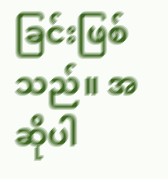ခြင်းဖြစ်သည်။ အဆိုပါ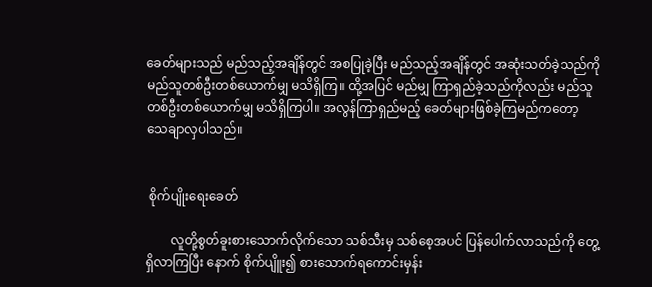ခေတ်များသည် မည်သည့်အချိန်တွင် အစပြုခဲ့ပြီး မည်သည့်အချိန်တွင် အဆုံးသတ်ခဲ့သည်ကို မည်သူတစ်ဦးတစ်ယောက်မျှ မသိရှိကြ။ ထို့အပြင် မည်မျှ ကြာရှည်ခဲ့သည်ကိုလည်း မည်သူတစ်ဦးတစ်ယောက်မျှ မသိရှိကြပါ။ အလွန်ကြာရှည်မည့် ခေတ်များဖြစ်ခဲ့ကြမည်ကတော့ သေချာလှပါသည်။


 စိုက်ပျိုးရေးခေတ်

        လူတို့စွတ်ခူးစားသောက်လိုက်သော သစ်သီးမှ သစ်စေ့အပင် ပြန်ပေါက်လာသည်ကို တွေ့ရှိလာကြပြီး နောက် စိုက်ပျိူး၍ စားသောက်ရကောင်းမှန်း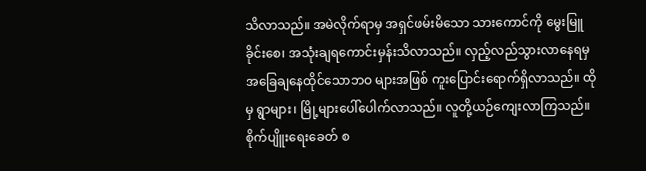သိလာသည်။ အမဲလိုက်ရာမှ အရှင်ဖမ်းမိသော သားကောင်ကို မွေးမြူခိုင်းစေ၊ အသုံးချရကောင်းမှန်းသိလာသည်။ လှည့်လည်သွားလာနေရမှ အခြေချနေထိုင်သောဘဝ များအဖြစ် ကူးပြောင်းရောက်ရှိလာသည်။ ထိုမှ ရွာများ၊ မြို့များပေါ်ပေါက်လာသည်။ လူတို့ယဉ်ကျေးလာကြသည်။ စိုက်ပျိူးရေးခေတ် စ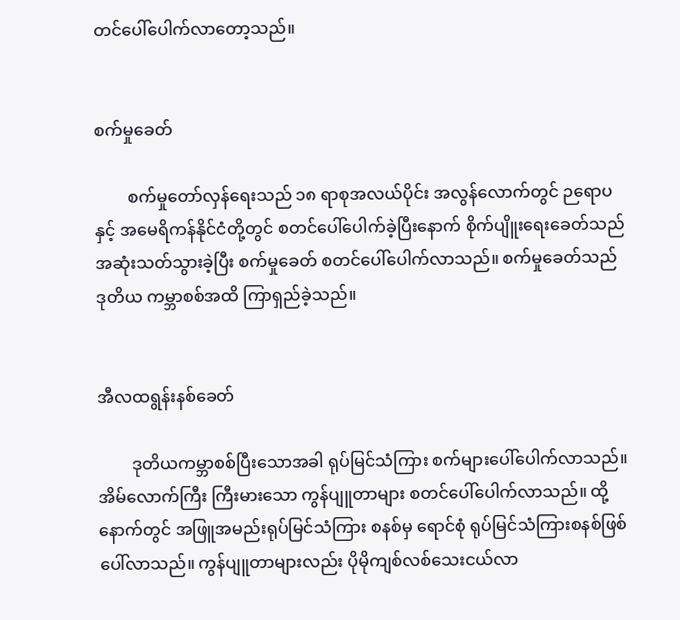တင်ပေါ်ပေါက်လာတော့သည်။


စက်မှုခေတ်

        စက်မှုတော်လှန်ရေးသည် ၁၈ ရာစုအလယ်ပိုင်း အလွန်လောက်တွင် ဉရောပနှင့် အမေရိကန်နိုင်ငံတို့တွင် စတင်ပေါ်ပေါက်ခဲ့ပြီးနောက် စိုက်ပျိူးရေးခေတ်သည် အဆုံးသတ်သွားခဲ့ပြီး စက်မှုခေတ် စတင်ပေါ်ပေါက်လာသည်။ စက်မှုခေတ်သည် ဒုတိယ ကမ္ဘာစစ်အထိ ကြာရှည်ခဲ့သည်။


အီလထရွန်းနစ်ခေတ်

        ဒုတိယကမ္ဘာစစ်ပြီးသောအခါ ရုပ်မြင်သံကြား စက်များပေါ်ပေါက်လာသည်။ အိမ်လောက်ကြီး ကြီးမားသော ကွန်ပျူတာများ စတင်ပေါ်ပေါက်လာသည်။ ထို့နောက်တွင် အဖြူအမည်းရုပ်မြင်သံကြား စနစ်မှ ရောင်စုံ ရုပ်မြင်သံကြားစနစ်ဖြစ်ပေါ်လာသည်။ ကွန်ပျူတာများလည်း ပိုမိုကျစ်လစ်သေးငယ်လာ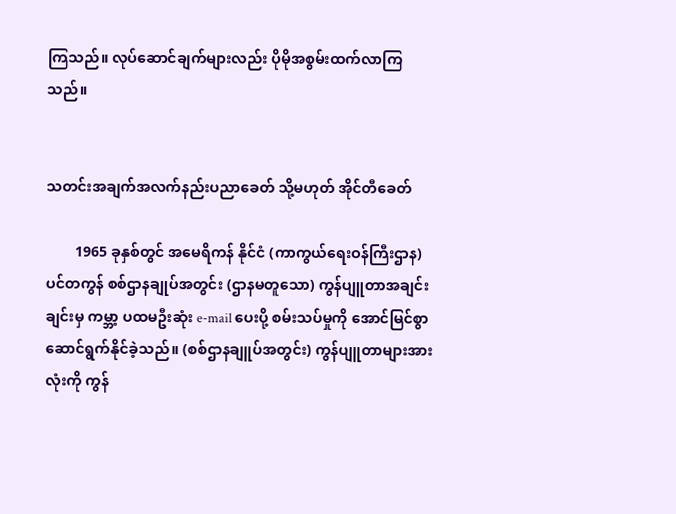ကြသည်။ လုပ်ဆောင်ချက်များလည်း ပိုမိုအစွမ်းထက်လာကြသည်။


သတင်းအချက်အလက်နည်းပညာခေတ် သို့မဟုတ် အိုင်တီခေတ်

        1965 ခုနှစ်တွင် အမေရိကန် နိုင်ငံ (ကာကွယ်ရေးဝန်ကြီးဌာန) ပင်တကွန် စစ်ဌာနချုပ်အတွင်း (ဌာနမတူသော) ကွန်ပျူတာအချင်းချင်းမှ ကမ္ဘာ့ ပထမဦးဆုံး e-mail ပေးပို့ စမ်းသပ်မှုကို အောင်မြင်စွာ ဆောင်ရွက်နိုင်ခဲ့သည်။ (စစ်ဌာနချူပ်အတွင်း) ကွန်ပျူတာများအားလုံးကို ကွန်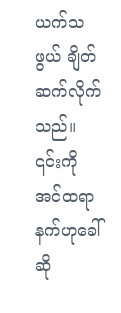ယက်သဖွယ် ချိတ်ဆက်လိုက်သည်။ ၎င်းကို အင်ထရာ နက်ဟုခေါ်ဆို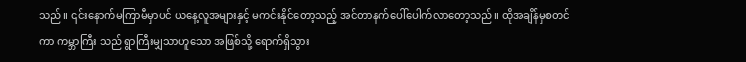သည်။ ၎င်းနောက်မကြာမီမှာပင် ယနေ့လူအများနှင့် မကင်းနိုင်တော့သည့် အင်တာနက်ပေါ်ပေါက်လာတော့သည်။ ထိုအချိန်မှစတင်ကာ ကမ္ဘာကြီး သည် ရွာကြီးမျှသာဟူသော အဖြစ်သို့ ရောက်ရှိသွား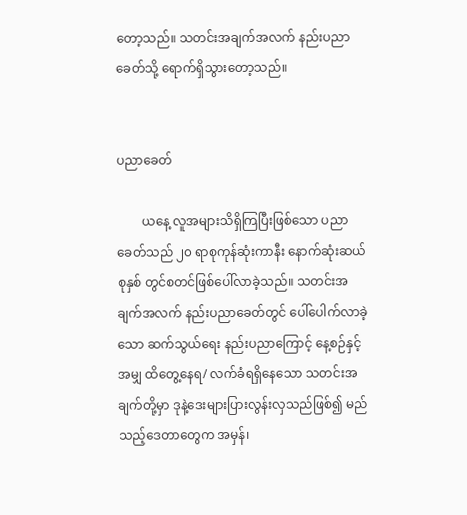တော့သည်။ သတင်းအချက်အလက် နည်းပညာခေတ်သို့ ရောက်ရှိသွားတော့သည်။


ပညာခေတ်

        ယနေ့ လူအများသိရှိကြပြီးဖြစ်သော ပညာခေတ်သည် ၂၀ ရာစုကုန်ဆုံးကာနီး နောက်ဆုံးဆယ်စုနှစ် တွင်စတင်ဖြစ်ပေါ်လာခဲ့သည်။ သတင်းအချက်အလက် နည်းပညာခေတ်တွင် ပေါ်ပေါက်လာခဲ့သော ဆက်သွယ်ရေး နည်းပညာကြောင့် နေ့စဉ်နှင့်အမျှ ထိတွေ့နေရ/ လက်ခံရရှိနေသော သတင်းအချက်တို့မှာ ဒုနဲ့ဒေးများပြားလွန်းလှသည်ဖြစ်၍ မည်သည့်ဒေတာတွေက အမှန်၊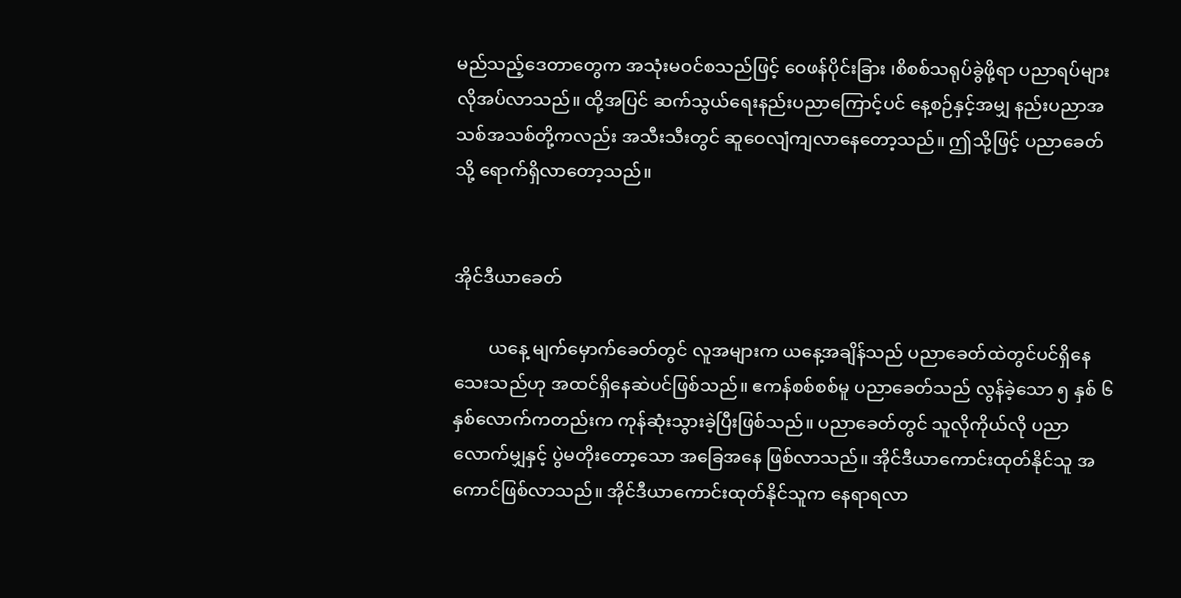မည်သည့်ဒေတာတွေက အသုံးမဝင်စသည်ဖြင့် ဝေဖန်ပိုင်းခြား ၊စိစစ်သရုပ်ခွဲဖို့ရာ ပညာရပ်များလိုအပ်လာသည်။ ထို့အပြင် ဆက်သွယ်ရေးနည်းပညာကြောင့်ပင် နေ့စဉ်နှင့်အမျှ နည်းပညာအသစ်အသစ်တို့ကလည်း အသီးသီးတွင် ဆူဝေလျံကျလာနေတော့သည်။ ဤသို့ဖြင့် ပညာခေတ်သို့ ရောက်ရှိလာတော့သည်။


အိုင်ဒီယာခေတ်

        ယနေ့ မျက်မှောက်ခေတ်တွင် လူအများက ယနေ့အချိန်သည် ပညာခေတ်ထဲတွင်ပင်ရှိနေသေးသည်ဟု အထင်ရှိနေဆဲပင်ဖြစ်သည်။ ဧကန်စစ်စစ်မူ ပညာခေတ်သည် လွန်ခဲ့သော ၅ နှစ် ၆ နှစ်လောက်ကတည်းက ကုန်ဆုံးသွားခဲ့ပြီးဖြစ်သည်။ ပညာခေတ်တွင် သူလိုကိုယ်လို ပညာလောက်မျှနှင့် ပွဲမတိုးတော့သော အခြေအနေ ဖြစ်လာသည်။ အိုင်ဒီယာကောင်းထုတ်နိုင်သူ အကောင်ဖြစ်လာသည်။ အိုင်ဒီယာကောင်းထုတ်နိုင်သူက နေရာရလာ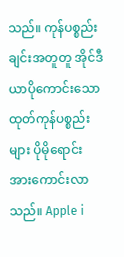သည်။ ကုန်ပစ္စည်းချင်းအတူတူ အိုင်ဒီယာပိုကောင်းသော ထုတ်ကုန်ပစ္စည်းများ ပိုမိုရောင်းအားကောင်းလာသည်။ Apple i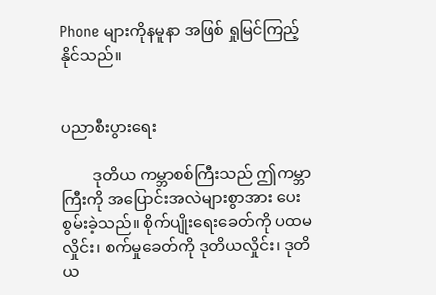Phone များကိုနမူနာ အဖြစ် ရှုမြင်ကြည့်နိုင်သည်။


ပညာစီးပွားရေး

        ဒုတိယ ကမ္ဘာစစ်ကြီးသည် ဤကမ္ဘာကြီးကို အပြောင်းအလဲများစွာအား ပေးစွမ်းခဲ့သည်။ စိုက်ပျိုးရေးခေတ်ကို ပထမလှိုင်း၊ စက်မှုခေတ်ကို ဒုတိယလှိုင်း၊ ဒုတိယ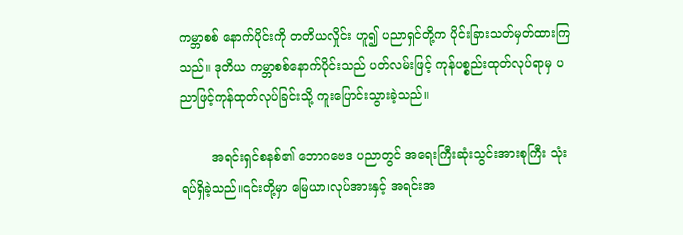ကမ္ဘာစစ် နောက်ပိုင်းကို တတိယလှိုင်း ဟူ၍ ပညာရှင်တို့က ပိုင်းခြားသတ်မှတ်ထားကြသည်။ ဒုတိယ ကမ္ဘာစစ်နောက်ပိုင်းသည် ပတ်လမ်းဖြင့် ကုန်ပစ္စည်းထုတ်လုပ်ရာမှ ပညာဖြင့်ကုန်ထုတ်လုပ်ခြင်းသို့ ကူးပြောင်းသွားခဲ့သည်။

        အရင်းရှင်စနစ်၏ ဘောဂဗေဒ ပညာတွင် အရေးကြီးဆုံးသွင်းအားစုကြီး သုံးရပ်ရှိခဲ့သည်။၎င်းတို့မှာ မြေယာ၊လုပ်အားနှင့် အရင်းအ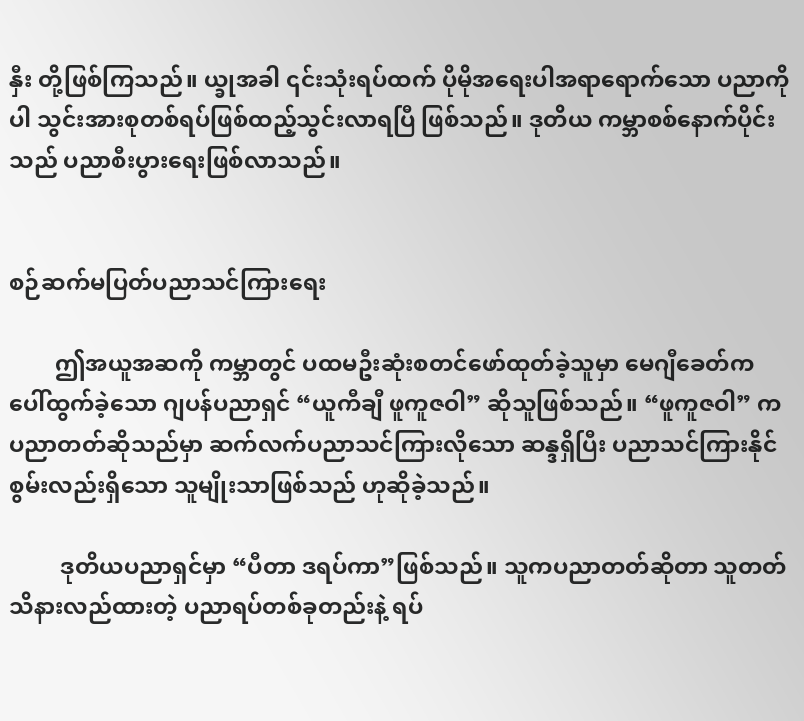နှီး တို့ဖြစ်ကြသည်။ ယ္ခုအခါ ၎င်းသုံးရပ်ထက် ပိုမိုအရေးပါအရာရောက်သော ပညာကိုပါ သွင်းအားစုတစ်ရပ်ဖြစ်ထည့်သွင်းလာရပြီ ဖြစ်သည်။ ဒုတိယ ကမ္ဘာစစ်နောက်ပိုင်းသည် ပညာစီးပွားရေးဖြစ်လာသည်။


စဉ်ဆက်မပြတ်ပညာသင်ကြားရေး

        ဤအယူအဆကို ကမ္ဘာတွင် ပထမဦးဆုံးစတင်ဖော်ထုတ်ခဲ့သူမှာ မေဂျီခေတ်က ပေါ်ထွက်ခဲ့သော ဂျပန်ပညာရှင် “ယူကီချီ ဖူကူဇဝါ” ဆိုသူဖြစ်သည်။ “ဖူကူဇဝါ” က ပညာတတ်ဆိုသည်မှာ ဆက်လက်ပညာသင်ကြားလိုသော ဆန္ဒရှိပြီး ပညာသင်ကြားနိုင်စွမ်းလည်းရှိသော သူမျိုးသာဖြစ်သည် ဟုဆိုခဲ့သည်။

         ဒုတိယပညာရှင်မှာ “ပီတာ ဒရပ်ကာ”ဖြစ်သည်။ သူကပညာတတ်ဆိုတာ သူတတ်သိနားလည်ထားတဲ့ ပညာရပ်တစ်ခုတည်းနဲ့ ရပ်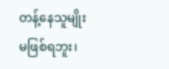တန့်နေသူမျိုး မဖြစ်ရဘူး၊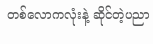တစ်လောကလုံးနဲ့ ဆိုင်တဲ့ပညာ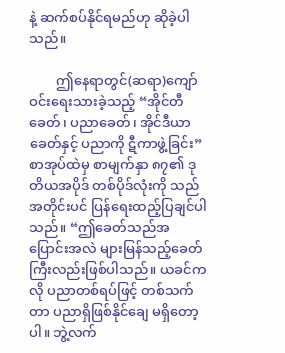နဲ့ ဆက်စပ်နိုင်ရမည်ဟု ဆိုခဲ့ပါသည်။

        ဤနေရာတွင်(ဆရာ)ကျော်ဝင်းရေးသားခဲ့သည့် “အိုင်တီခေတ်၊ ပညာခေတ်၊ အိုင်ဒီယာခေတ်နှင့် ပညာကို ဋီကာဖွဲ့ခြင်း” စာအုပ်ထဲမှ စာမျက်နှာ ၈၇၏ ဒုတိယအပိုဒ် တစ်ပိုဒ်လုံးကို သည်အတိုင်းပင် ပြန်ရေးထည့်ပြချင်ပါသည်။ “ဤခေတ်သည်အပြောင်းအလဲ များမြန်သည့်ခေတ်ကြီးလည်းဖြစ်ပါသည်။ ယခင်ကလို ပညာတစ်ရပ်ဖြင့် တစ်သက်တာ ပညာရှိဖြစ်နိုင်ချေ မရှိတော့ပါ။ ဘွဲ့လက်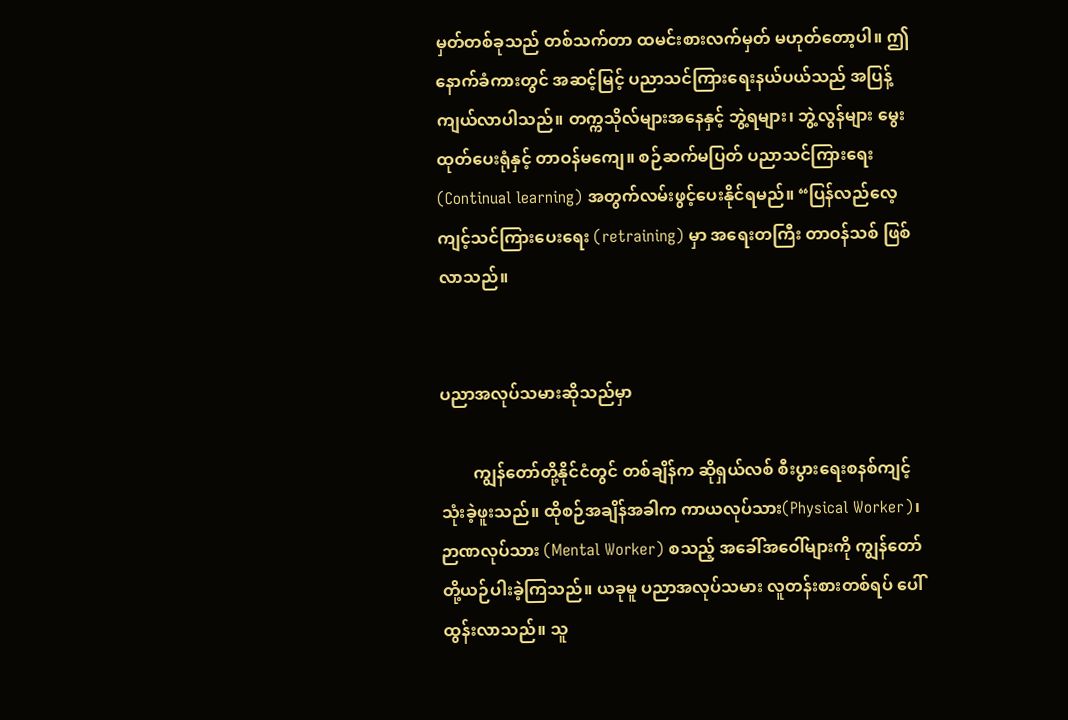မှတ်တစ်ခုသည် တစ်သက်တာ ထမင်းစားလက်မှတ် မဟုတ်တော့ပါ။ ဤနောက်ခံကားတွင် အဆင့်မြင့် ပညာသင်ကြားရေးနယ်ပယ်သည် အပြန့်ကျယ်လာပါသည်။ တက္ကသိုလ်များအနေနှင့် ဘွဲ့ရများ၊ ဘွဲ့လွန်များ မွေးထုတ်ပေးရုံနှင့် တာဝန်မကျေ။ စဉ်ဆက်မပြတ် ပညာသင်ကြားရေး (Continual learning) အတွက်လမ်းဖွင့်ပေးနိုင်ရမည်။ “ပြန်လည်လေ့ကျင့်သင်ကြားပေးရေး (retraining) မှာ အရေးတကြီး တာဝန်သစ် ဖြစ်လာသည်။


ပညာအလုပ်သမားဆိုသည်မှာ

        ကျွန်တော်တို့နိုင်ငံတွင် တစ်ချိန်က ဆိုရှယ်လစ် စီးပွားရေးစနစ်ကျင့်သုံးခဲ့ဖူးသည်။ ထိုစဉ်အချိန်အခါက ကာယလုပ်သား(Physical Worker)၊ ဉာဏလုပ်သား (Mental Worker) စသည့် အခေါ်အဝေါ်များကို ကျွန်တော်တို့ယဉ်ပါးခဲ့ကြသည်။ ယခုမူ ပညာအလုပ်သမား လူတန်းစားတစ်ရပ် ပေါ်ထွန်းလာသည်။ သူ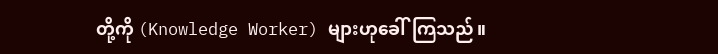တို့ကို (Knowledge Worker) များဟုခေါ်ကြသည်။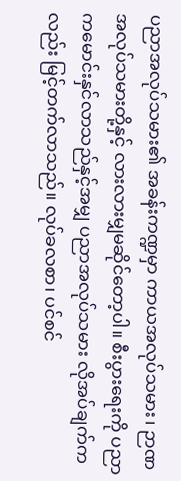ပညာအလုပ်သမား၏ အခန်းကဏ္ဍမှာ ကာယအလုပ်သမား၊ ဉာဏအလုပ်သမားတို့နှင့် လားလားမျှမဆိုင်တော့ပါ။ စီးပွားရေးကို ပညာကမောင်းနှင်လာသည်နှင့်အမျှ ပညာအလုပ်သမား လိုအပ်ချက်ကလည်း မြင့်တက်လာသည်။ လုပ်ခလစာ၊ ပင်စင်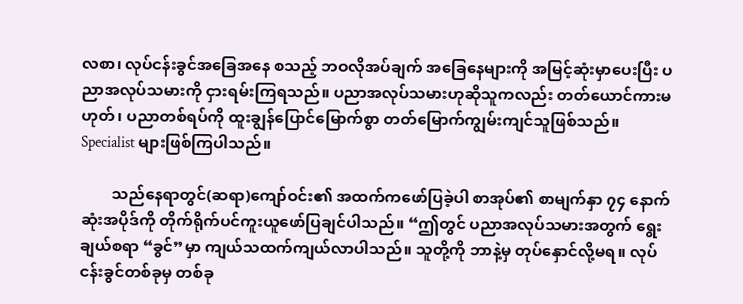လစာ၊ လုပ်ငန်းခွင်အခြေအနေ စသည့် ဘဝလိုအပ်ချက် အခြေနေများကို အမြင့်ဆုံးမှာပေးပြီး ပညာအလုပ်သမားကို ငှားရမ်းကြရသည်။ ပညာအလုပ်သမားဟုဆိုသူကလည်း တတ်ယောင်ကားမဟုတ်၊ ပညာတစ်ရပ်ကို ထူးချွန်ပြောင်မြောက်စွာ တတ်မြောက်ကျွမ်းကျင်သူဖြစ်သည်။ Specialist များဖြစ်ကြပါသည်။

        သည်နေရာတွင်(ဆရာ)ကျော်ဝင်း၏ အထက်ကဖော်ပြခဲ့ပါ စာအုပ်၏ စာမျက်နှာ ၇၄ နောက်ဆုံးအပိုဒ်ကို တိုက်ရိုက်ပင်ကူးယူဖော်ပြချင်ပါသည်။ “ဤတွင် ပညာအလုပ်သမားအတွက် ရွေးချယ်စရာ “ခွင်”မှာ ကျယ်သထက်ကျယ်လာပါသည်။ သူတို့ကို ဘာနဲ့မှ တုပ်နှောင်လို့မရ။ လုပ်ငန်းခွင်တစ်ခုမှ တစ်ခု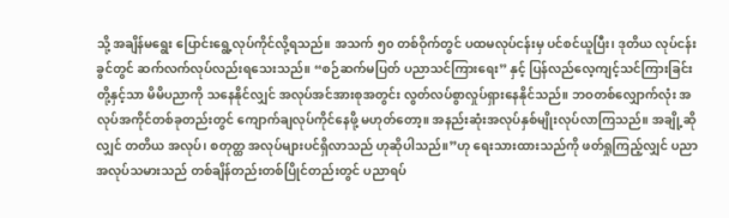သို့ အချိန်မရွေး ပြောင်းရွေ့လုပ်ကိုင်လို့ရသည်။ အသက် ၅၀ တစ်ဝိုက်တွင် ပထမလုပ်ငန်းမှ ပင်စင်ယူပြီး၊ ဒုတိယ လုပ်ငန်းခွင်တွင် ဆက်လက်လုပ်လည်းရသေးသည်။ “စဉ်ဆက်မပြတ် ပညာသင်ကြားရေး” နှင့် ပြန်လည်လေ့ကျင့်သင်ကြားခြင်းတို့နှင့်သာ မိမိပညာကို သနေနိုင်လျှင် အလုပ်အင်အားစုအတွင်း လွတ်လပ်စွာလှုပ်ရှားနေနိုင်သည်။ ဘဝတစ်လျှောက်လုံး အလုပ်အကိုင်တစ်ခုတည်းတွင် ကျောက်ချလုပ်ကိုင်နေဖို့ မဟုတ်တော့။ အနည်းဆုံးအလုပ်နှစ်မျိုးလုပ်လာကြသည်။ အချို့ဆိုလျှင် တတိယ အလုပ်၊ စတုတ္ထ အလုပ်များပင်ရှိလာသည် ဟုဆိုပါသည်။”ဟု ရေးသားထားသည်ကို ဖတ်ရှုကြည့်လျှင် ပညာအလုပ်သမားသည် တစ်ချိန်တည်းတစ်ပြိုင်တည်းတွင် ပညာရပ်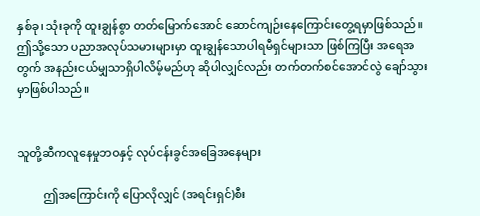နှစ်ခု၊ သုံးခုကို ထူးချွန်စွာ တတ်မြောက်အောင် ဆောင်ကျဉ်းနေကြောင်းတွေ့ရမှာဖြစ်သည်။ ဤသို့သော ပညာအလုပ်သမားများမှာ ထူးချွန်သောပါရမီရှင်များသာ ဖြစ်ကြပြီး အရေအတွက် အနည်းငယ်မျှသာရှိပါလိမ့်မည်ဟု ဆိုပါလျှင်လည်း တက်တက်စင်အောင်လွဲ ချော်သွားမှာဖြစ်ပါသည်။


သူတို့ဆီကလူနေမှုဘဝနှင့် လုပ်ငန်းခွင်အခြေအနေများ

         ဤအကြောင်းကို ပြောလိုလျှင် (အရင်းရှင်)စီး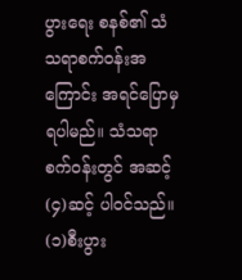ပွားရေး စနစ်၏ သံသရာစက်ဝန်းအကြောင်း အရင်ပြောမှရပါမည်။ သံသရာစက်ဝန်းတွင် အဆင့်(၄)ဆင့် ပါဝင်သည်။ (၁)စီးပွား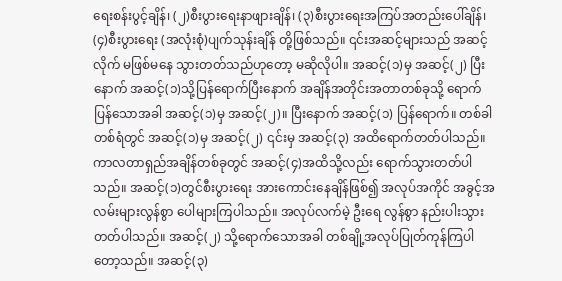ရေးစန်းပွင့်ချိန်၊ (၂)စီးပွားရေးနာဖျားချိန်၊ (၃)စီးပွားရေးအကြပ်အတည်းပေါ်ချိန်၊ (၄)စီးပွားရေး (အလုံးစုံ)ပျက်သုန်းချိန် တို့ဖြစ်သည်။ ၎င်းအဆင့်များသည် အဆင့်လိုက် မဖြစ်မနေ သွားတတ်သည်ဟုတော့ မဆိုလိုပါ။ အဆင့်(၁)မှ အဆင့်(၂) ပြီးနောက် အဆင့်(၁)သို့ပြန်ရောက်ပြီးနောက် အချိန်အတိုင်းအတာတစ်ခုသို့ ရောက်ပြန်သောအခါ အဆင့်(၁)မှ အဆင့်(၂)။ ပြီးနောက် အဆင့်(၁) ပြန်ရောက်။ တစ်ခါတစ်ရံတွင် အဆင့်(၁)မှ အဆင့်(၂) ၎င်းမှ အဆင့်(၃) အထိရောက်တတ်ပါသည်။ ကာလတာရှည်အချိန်တစ်ခုတွင် အဆင့်(၄)အထိသို့လည်း ရောက်သွားတတ်ပါသည်။ အဆင့်(၁)တွင်စီးပွားရေး အားကောင်းနေချိန်ဖြစ်၍ အလုပ်အကိုင် အခွင့်အလမ်းများလွန်စွာ ပေါများကြပါသည်။ အလုပ်လက်မဲ့ ဦးရေ လွန်စွာ နည်းပါးသွားတတ်ပါသည်။ အဆင့်(၂) သို့ရောက်သောအခါ တစ်ချို့အလုပ်ပြုတ်ကုန်ကြပါတော့သည်။ အဆင့်(၃)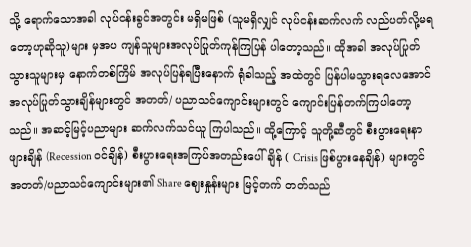သို့ ရောက်သောအခါ လုပ်ငန်းခွင်အတွင်း မရှိမဖြစ် (သူမရှိလျှင် လုပ်ငန်းဆက်လက် လည်ပတ်လို့မရတော့ဟုဆိုသူ)များ မှအပ ကျန်သူများအလုပ်ပြုတ်ကုန်ကြပြန် ပါတော့သည်။ ထိုအခါ အလုပ်ပြုတ်သွားသူများမှ နောက်တစ်ကြိမ် အလုပ်ပြန်ရပြီးနောက် ရုံခါသည့် အထဲတွင် ပြန်ပါမသွားရလေအောင် အလုပ်ပြုတ်သွားချိန်များတွင် အတတ်/ ပညာသင်ကျောင်းများတွင် ကျောင်းပြန်တက်ကြပါတော့သည်။ အဆင့်မြင့်ပညာများ ဆက်လက်သင်ယူ ကြပါသည်။ ထို့ကြောင့် သူတို့ဆီတွင် စီးပွားရေးနာဖျားချိန် (Recession ဝင်ချိန်) စီးပွားရေးအကြပ်အတည်းပေါ်ချိန် ( Crisis ဖြစ်ပွားနေချိန်) များတွင် အတတ်/ပညာသင်ကျောင်းများ၏ Share ဈေးနှုန်းများ မြင့်တက် တတ်သည်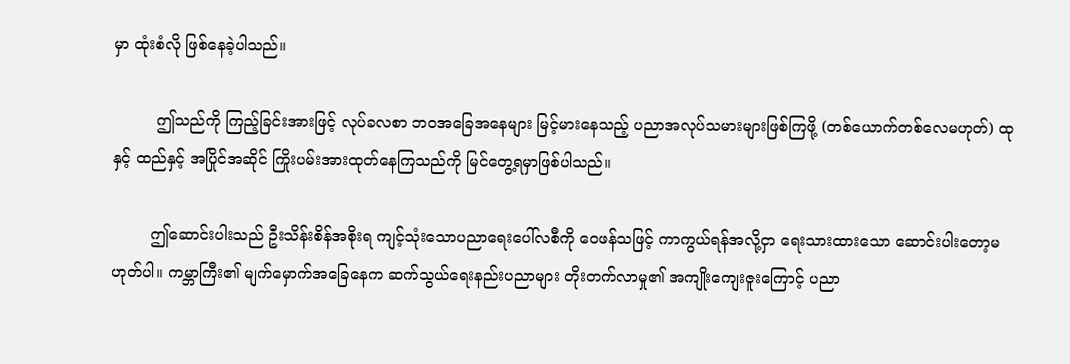မှာ ထုံးစံလို ဖြစ်နေခဲ့ပါသည်။

         ဤသည်ကို ကြည့်ခြင်းအားဖြင့် လုပ်ခလစာ ဘဝအခြေအနေများ မြင့်မားနေသည့် ပညာအလုပ်သမားများဖြစ်ကြဖို့ (တစ်ယောက်တစ်လေမဟုတ်) ထုနှင့် ထည်နှင့် အပြိုင်အဆိုင် ကြိုးပမ်းအားထုတ်နေကြသည်ကို မြင်တွေ့ရမှာဖြစ်ပါသည်။

        ဤဆောင်းပါးသည် ဦးသိန်းစိန်အစိုးရ ကျင့်သုံးသောပညာရေးပေါ်လစီကို ဝေဖန်သဖြင့် ကာကွယ်ရန်အလို့ငှာ ရေးသားထားသော ဆောင်းပါးတော့မဟုတ်ပါ။ ကမ္ဘာကြီး၏ မျက်မှောက်အခြေနေက ဆက်သွယ်ရေးနည်းပညာများ တိုးတက်လာမှု၏ အကျိုးကျေးဇူးကြောင့် ပညာ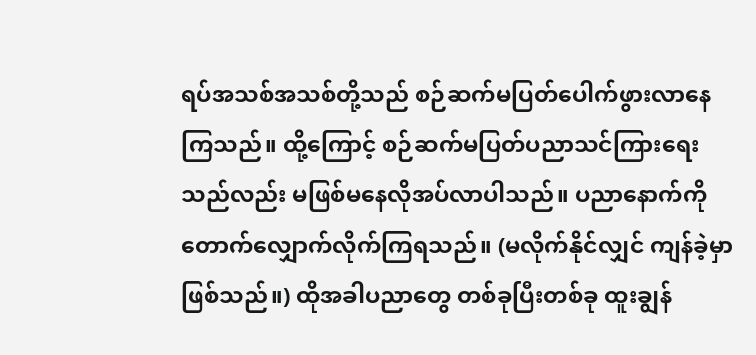ရပ်အသစ်အသစ်တို့သည် စဉ်ဆက်မပြတ်ပေါက်ဖွားလာနေကြသည်။ ထို့ကြောင့် စဉ်ဆက်မပြတ်ပညာသင်ကြားရေးသည်လည်း မဖြစ်မနေလိုအပ်လာပါသည်။ ပညာနောက်ကို တောက်လျှောက်လိုက်ကြရသည်။ (မလိုက်နိုင်လျှင် ကျန်ခဲ့မှာဖြစ်သည်။) ထိုအခါပညာတွေ တစ်ခုပြီးတစ်ခု ထူးချွန်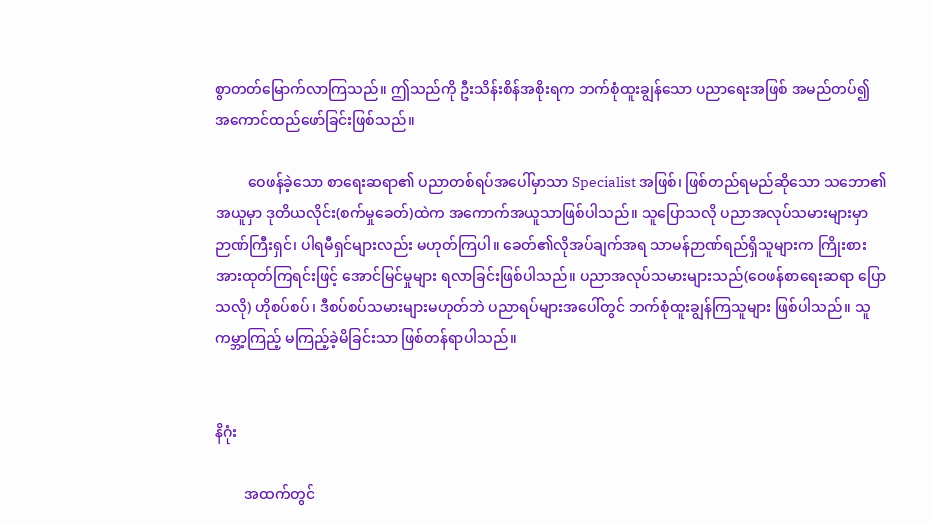စွာတတ်မြောက်လာကြသည်။ ဤသည်ကို ဦးသိန်းစိန်အစိုးရက ဘက်စုံထူးချွန်သော ပညာရေးအဖြစ် အမည်တပ်၍ အကောင်ထည်ဖော်ခြင်းဖြစ်သည်။

         ဝေဖန်ခဲ့သော စာရေးဆရာ၏ ပညာတစ်ရပ်အပေါ်မှာသာ Specialist အဖြစ်၊ ဖြစ်တည်ရမည်ဆိုသော သဘော၏အယူမှာ ဒုတိယလိုင်း(စက်မှုခေတ်)ထဲက အကောက်အယူသာဖြစ်ပါသည်။ သူပြောသလို ပညာအလုပ်သမားများမှာ ဉာဏ်ကြီးရှင်၊ ပါရမီရှင်များလည်း မဟုတ်ကြပါ။ ခေတ်၏လိုအပ်ချက်အရ သာမန်ဉာဏ်ရည်ရှိသူများက ကြိုးစားအားထုတ်ကြရင်းဖြင့် အောင်မြင်မှုများ ရလာခြင်းဖြစ်ပါသည်။ ပညာအလုပ်သမားများသည်(ဝေဖန်စာရေးဆရာ ပြောသလို) ဟိုစပ်စပ်၊ ဒီစပ်စပ်သမားများမဟုတ်ဘဲ ပညာရပ်များအပေါ်တွင် ဘက်စုံထူးချွန်ကြသူများ ဖြစ်ပါသည်။ သူ ကမ္ဘာ့ကြည့် မကြည့်ခဲ့မိခြင်းသာ ဖြစ်တန်ရာပါသည်။


နိဂုံး

        အထက်တွင်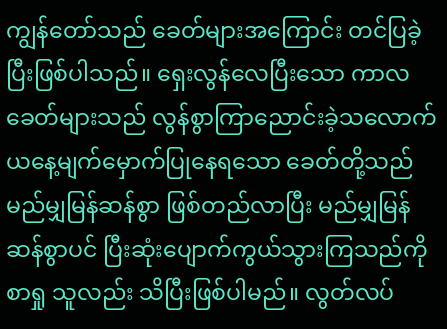ကျွန်တော်သည် ခေတ်များအကြောင်း တင်ပြခဲ့ပြီးဖြစ်ပါသည်။ ရှေးလွန်လေပြီးသော ကာလခေတ်များသည် လွန်စွာကြာညောင်းခဲ့သလောက် ယနေ့မျက်မှောက်ပြုနေရသော ခေတ်တို့သည် မည်မျှမြန်ဆန်စွာ ဖြစ်တည်လာပြီး မည်မျှမြန်ဆန်စွာပင် ပြီးဆုံးပျောက်ကွယ်သွားကြသည်ကို စာရှု သူလည်း သိပြီးဖြစ်ပါမည်။ လွတ်လပ်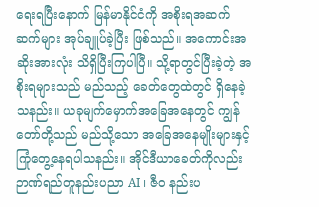ရေးရပြီးနောက် မြန်မာနိုင်ငံကို အစိုးရအဆက်ဆက်များ အုပ်ချူပ်ခဲ့ပြီး ဖြစ်သည်။ အကောင်းအဆိုးအားလုံး သိရှိပြီးကြပါပြီ။ သို့ရာတွင်ပြီးခဲ့တဲ့ အစိုးရများသည် မည်သည့် ခေတ်တွေထဲတွင် ရှိနေခဲ့သနည်း။ ယခုမျက်မှောက်အခြေအနေတွင် ကျွန်တော်တို့သည် မည်သို့သော အခြေအနေမျိုးများနှင့် ကြုံတွေ့နေရပါသနည်း။ အိုင်ဒီယာခေတ်ကိုလည်း ဉာဏ်ရည်တူနည်းပညာ AI ၊ ဇီဝ နည်းပ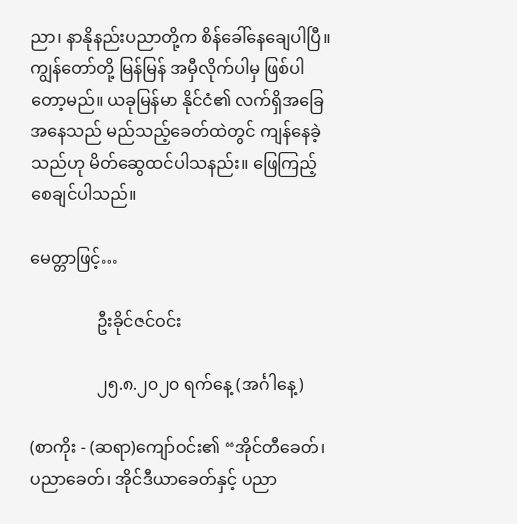ညာ၊ နာနိုနည်းပညာတို့က စိန်ခေါ်နေချေပါပြီ။ ကျွန်တော်တို့ မြန်မြန် အမှီလိုက်ပါမှ ဖြစ်ပါတော့မည်။ ယခုမြန်မာ နိုင်ငံ၏ လက်ရှိအခြေအနေသည် မည်သည့်ခေတ်ထဲတွင် ကျန်နေခဲ့သည်ဟု မိတ်ဆွေထင်ပါသနည်း။ ဖြေကြည့်စေချင်ပါသည်။

မေတ္တာဖြင့်…

                ဦးခိုင်ဇင်ဝင်း

                ၂၅.၈.၂၀၂၀ ရက်နေ့ (အင်္ဂါနေ့)

(စာကိုး - (ဆရာ)ကျော်ဝင်း၏ “အိုင်တီခေတ်၊ ပညာခေတ်၊ အိုင်ဒီယာခေတ်နှင့် ပညာ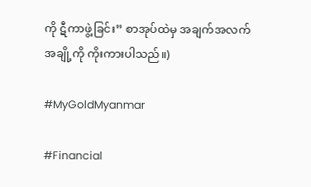ကို ဋီကာဖွဲ့ခြင်း” စာအုပ်ထဲမှ အချက်အလက်အချို့ကို ကိုးကားပါသည်။)

#MyGoldMyanmar

#Financial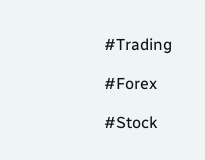#Trading

#Forex

#Stock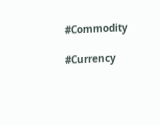#Commodity

#Currency